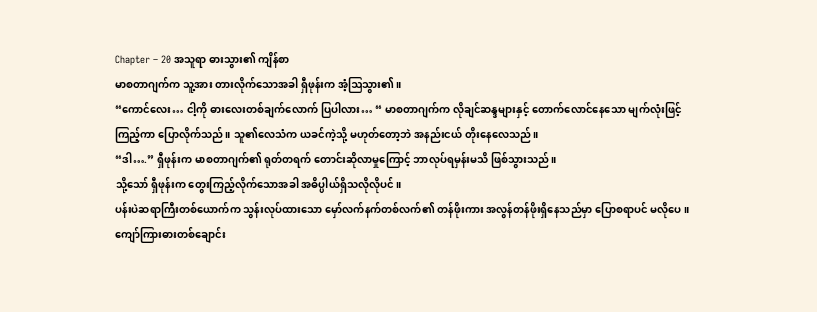Chapter – 20 အသူရာ ဓားသွား၏ ကျိန်စာ
မာစတာဂျက်က သူ့အား တားလိုက်သောအခါ ရှီဖုန်းက အံ့ဩသွား၏။
“ကောင်လေး… ငါ့ကို ဓားလေးတစ်ချက်လောက် ပြပါလား… “ မာစတာဂျက်က လိုချင်ဆန္ဒများနှင့် တောက်လောင်နေသော မျက်လုံးဖြင့် ကြည့်ကာ ပြောလိုက်သည်။ သူ၏လေသံက ယခင်ကဲ့သို့ မဟုတ်တော့ဘဲ အနည်းငယ် တိုးနေလေသည်။
“ဒါ….” ရှီဖုန်းက မာစတာဂျက်၏ ရုတ်တရက် တောင်းဆိုလာမှုကြောင့် ဘာလုပ်ရမှန်းမသိ ဖြစ်သွားသည်။
သို့သော် ရှီဖုန်းက တွေးကြည့်လိုက်သောအခါ အဓိပ္ပါယ်ရှိသလိုလိုပင်။
ပန်းပဲဆရာကြီးတစ်ယောက်က သွန်းလုပ်ထားသော မှော်လက်နက်တစ်လက်၏ တန်ဖိုးကား အလွန်တန်ဖိုးရှိနေသည်မှာ ပြောစရာပင် မလိုပေ။ ကျော်ကြားဓားတစ်ချောင်း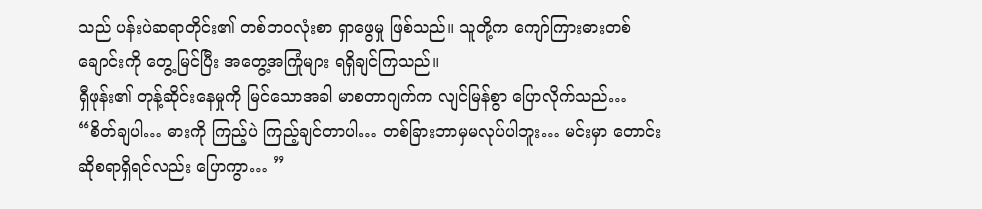သည် ပန်းပဲဆရာတိုင်း၏ တစ်ဘဝလုံးစာ ရှာဖွေမှု ဖြစ်သည်။ သူတို့က ကျော်ကြားဓားတစ်ချောင်းကို တွေ့မြင်ပြီး အတွေ့အကြုံများ ရရှိချင်ကြသည်။
ရှီဖုန်း၏ တုန့်ဆိုင်းနေမှုကို မြင်သောအခါ မာစတာဂျက်က လျင်မြန်စွာ ပြောလိုက်သည်… “စိတ်ချပါ… ဓားကို ကြည့်ပဲ ကြည့်ချင်တာပါ… တစ်ခြားဘာမှမလုပ်ပါဘူး… မင်းမှာ တောင်းဆိုစရာရှိရင်လည်း ပြောကွာ… ”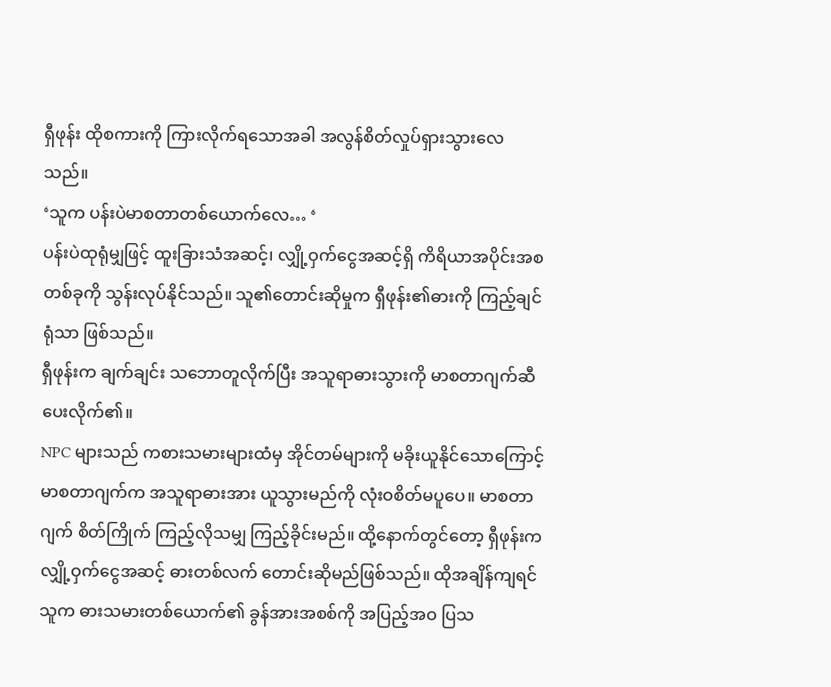ရှီဖုန်း ထိုစကားကို ကြားလိုက်ရသောအခါ အလွန်စိတ်လှုပ်ရှားသွားလေသည်။
‘သူက ပန်းပဲမာစတာတစ်ယောက်လေ… ‘
ပန်းပဲထုရုံမျှဖြင့် ထူးခြားသံအဆင့်၊ လျှို့ဝှက်ငွေအဆင့်ရှိ ကိရိယာအပိုင်းအစတစ်ခုကို သွန်းလုပ်နိုင်သည်။ သူ၏တောင်းဆိုမှုက ရှီဖုန်း၏ဓားကို ကြည့်ချင်ရုံသာ ဖြစ်သည်။
ရှီဖုန်းက ချက်ချင်း သဘောတူလိုက်ပြီး အသူရာဓားသွားကို မာစတာဂျက်ဆီ ပေးလိုက်၏။
NPC များသည် ကစားသမားများထံမှ အိုင်တမ်များကို မခိုးယူနိုင်သောကြောင့် မာစတာဂျက်က အသူရာဓားအား ယူသွားမည်ကို လုံးဝစိတ်မပူပေ။ မာစတာဂျက် စိတ်ကြိုက် ကြည့်လိုသမျှ ကြည့်ခိုင်းမည်။ ထို့နောက်တွင်တော့ ရှီဖုန်းက လျှို့ဝှက်ငွေအဆင့် ဓားတစ်လက် တောင်းဆိုမည်ဖြစ်သည်။ ထိုအချိန်ကျရင် သူက ဓားသမားတစ်ယောက်၏ ခွန်အားအစစ်ကို အပြည့်အဝ ပြသ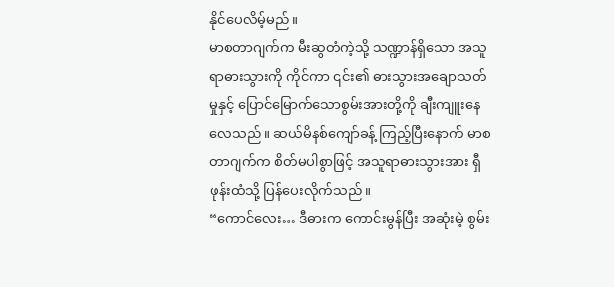နိုင်ပေလိမ့်မည်။
မာစတာဂျက်က မီးဆွတံကဲ့သို့ သဏ္ဍာန်ရှိသော အသူရာဓားသွားကို ကိုင်ကာ ၎င်း၏ ဓားသွားအချောသတ်မှုနှင့် ပြောင်မြောက်သောစွမ်းအားတို့ကို ချီးကျူးနေလေသည်။ ဆယ်မိနစ်ကျော်ခန့် ကြည့်ပြီးနောက် မာစတာဂျက်က စိတ်မပါစွာဖြင့် အသူရာဓားသွားအား ရှီဖုန်းထံသို့ ပြန်ပေးလိုက်သည်။
“ကောင်လေး… ဒီဓားက ကောင်းမွန်ပြီး အဆုံးမဲ့ စွမ်း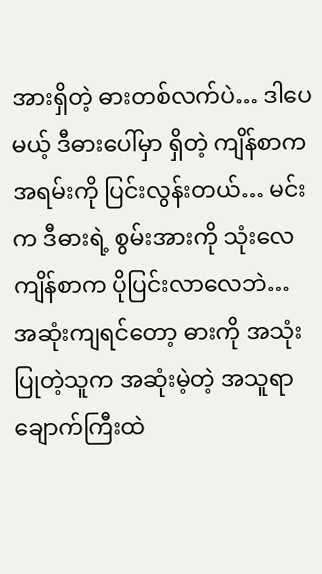အားရှိတဲ့ ဓားတစ်လက်ပဲ… ဒါပေမယ့် ဒီဓားပေါ်မှာ ရှိတဲ့ ကျိန်စာက အရမ်းကို ပြင်းလွန်းတယ်… မင်းက ဒီဓားရဲ့ စွမ်းအားကို သုံးလေ ကျိန်စာက ပိုပြင်းလာလေဘဲ… အဆုံးကျရင်တော့ ဓားကို အသုံးပြုတဲ့သူက အဆုံးမဲ့တဲ့ အသူရာချောက်ကြီးထဲ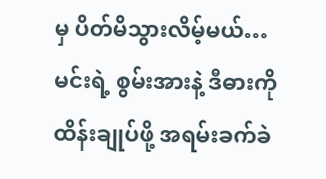မှ ပိတ်မိသွားလိမ့်မယ်… မင်းရဲ့ စွမ်းအားနဲ့ ဒီဓားကို ထိန်းချုပ်ဖို့ အရမ်းခက်ခဲ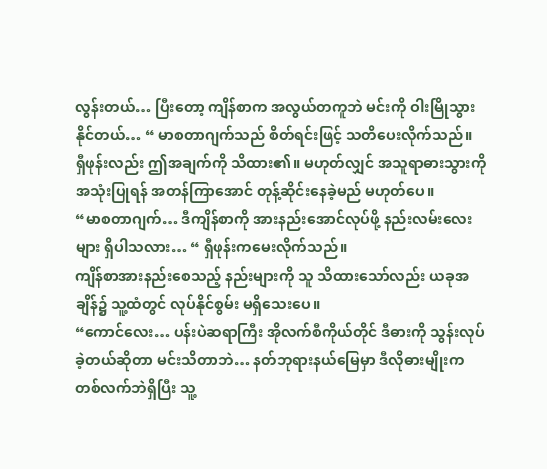လွန်းတယ်… ပြီးတော့ ကျိန်စာက အလွယ်တကူဘဲ မင်းကို ဝါးမြိုသွားနိုင်တယ်… “ မာစတာဂျက်သည် စိတ်ရင်းဖြင့် သတိပေးလိုက်သည်။
ရှီဖုန်းလည်း ဤအချက်ကို သိထား၏။ မဟုတ်လျှင် အသူရာဓားသွားကို အသုံးပြုရန် အတန်ကြာအောင် တုန့်ဆိုင်းနေခဲ့မည် မဟုတ်ပေ။
“မာစတာဂျက်… ဒီကျိန်စာကို အားနည်းအောင်လုပ်ဖို့ နည်းလမ်းလေးများ ရှိပါသလား… “ ရှီဖုန်းကမေးလိုက်သည်။
ကျိန်စာအားနည်းစေသည့် နည်းများကို သူ သိထားသော်လည်း ယခုအချိန်၌ သူ့ထံတွင် လုပ်နိုင်စွမ်း မရှိသေးပေ။
“ကောင်လေး… ပန်းပဲဆရာကြီး အိုလက်စီကိုယ်တိုင် ဒီဓားကို သွန်းလုပ်ခဲ့တယ်ဆိုတာ မင်းသိတာဘဲ… နတ်ဘုရားနယ်မြေမှာ ဒီလိုဓားမျိုးက တစ်လက်ဘဲရှိပြီး သူ့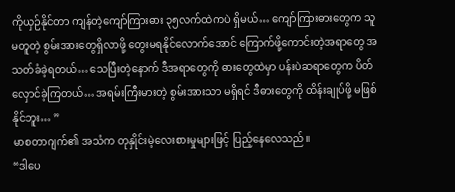ကိုယှဉ်နိုင်တာ ကျန်တဲ့ကျော်ကြားဓား ၃၅လက်ထဲကပဲ ရှိမယ်… ကျော်ကြားဓားတွေက သူမတူတဲ့ စွမ်းအားတွေရှိလာဖို့ တွေးမရနိုင်လောက်အောင် ကြောက်ဖို့ကောင်းတဲ့အရာတွေ အသတ်ခံခဲ့ရတယ်… သေပြီးတဲ့နောက် ဒီအရာတွေကို ဓားတွေထဲမှာ ပန်းပဲဆရာတွေက ပိတ်လှောင်ခဲ့ကြတယ်… အရမ်းကြီးမားတဲ့ စွမ်းအားသာ မရှိရင် ဒီဓားတွေကို ထိန်းချုပ်ဖို့ မဖြစ်နိုင်ဘူး… ”
မာစတာဂျက်၏ အသံက တုနှိုင်းမဲ့လေးစားမှုများဖြင့် ပြည့်နေလေသည်။
“ဒါပေ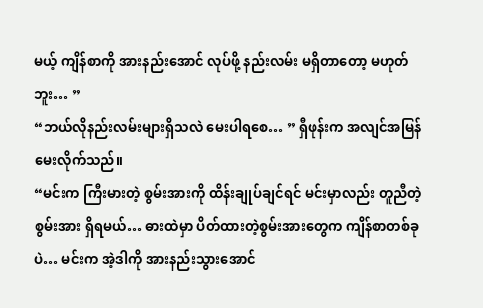မယ့် ကျိန်စာကို အားနည်းအောင် လုပ်ဖို့ နည်းလမ်း မရှိတာတော့ မဟုတ်ဘူး… ”
“ဘယ်လိုနည်းလမ်းများရှိသလဲ မေးပါရစေ… ” ရှီဖုန်းက အလျင်အမြန် မေးလိုက်သည်။
“မင်းက ကြီးမားတဲ့ စွမ်းအားကို ထိန်းချုပ်ချင်ရင် မင်းမှာလည်း တူညီတဲ့ စွမ်းအား ရှိရမယ်… ဓားထဲမှာ ပိတ်ထားတဲ့စွမ်းအားတွေက ကျိန်စာတစ်ခုပဲ… မင်းက အဲ့ဒါကို အားနည်းသွားအောင်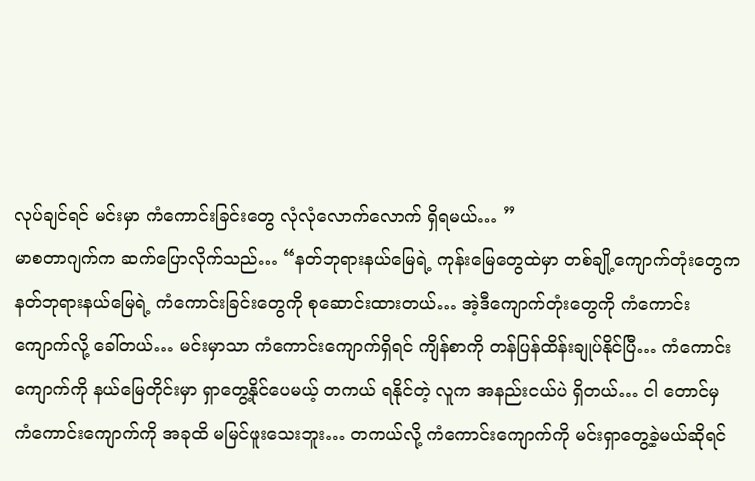လုပ်ချင်ရင် မင်းမှာ ကံကောင်းခြင်းတွေ လုံလုံလောက်လောက် ရှိရမယ်… ”
မာစတာဂျက်က ဆက်ပြောလိုက်သည်… “နတ်ဘုရားနယ်မြေရဲ့ ကုန်းမြေတွေထဲမှာ တစ်ချို့ကျောက်တုံးတွေက နတ်ဘုရားနယ်မြေရဲ့ ကံကောင်းခြင်းတွေကို စုဆောင်းထားတယ်… အဲ့ဒီကျောက်တုံးတွေကို ကံကောင်းကျောက်လို့ ခေါ်တယ်… မင်းမှာသာ ကံကောင်းကျောက်ရှိရင် ကျိန်စာကို တန်ပြန်ထိန်းချုပ်နိုင်ပြီ… ကံကောင်းကျောက်ကို နယ်မြေတိုင်းမှာ ရှာတွေ့နိုင်ပေမယ့် တကယ် ရနိုင်တဲ့ လူက အနည်းငယ်ပဲ ရှိတယ်… ငါ တောင်မှ ကံကောင်းကျောက်ကို အခုထိ မမြင်ဖူးသေးဘူး… တကယ်လို့ ကံကောင်းကျောက်ကို မင်းရှာတွေ့ခဲ့မယ်ဆိုရင်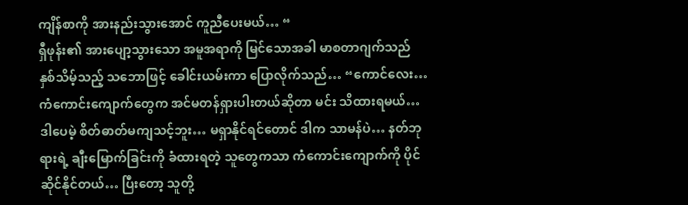ကျိန်စာကို အားနည်းသွားအောင် ကူညီပေးမယ်… “
ရှီဖုန်း၏ အားပျော့သွားသော အမူအရာကို မြင်သောအခါ မာစတာဂျက်သည် နှစ်သိမ့်သည့် သဘောဖြင့် ခေါင်းယမ်းကာ ပြောလိုက်သည်… “ကောင်လေး… ကံကောင်းကျောက်တွေက အင်မတန်ရှားပါးတယ်ဆိုတာ မင်း သိထားရမယ်… ဒါပေမဲ့ စိတ်ဓာတ်မကျသင့်ဘူး… မရှာနိုင်ရင်တောင် ဒါက သာမန်ပဲ… နတ်ဘုရားရဲ့ ချီးမြောက်ခြင်းကို ခံထားရတဲ့ သူတွေကသာ ကံကောင်းကျောက်ကို ပိုင်ဆိုင်နိုင်တယ်… ပြီးတော့ သူတို့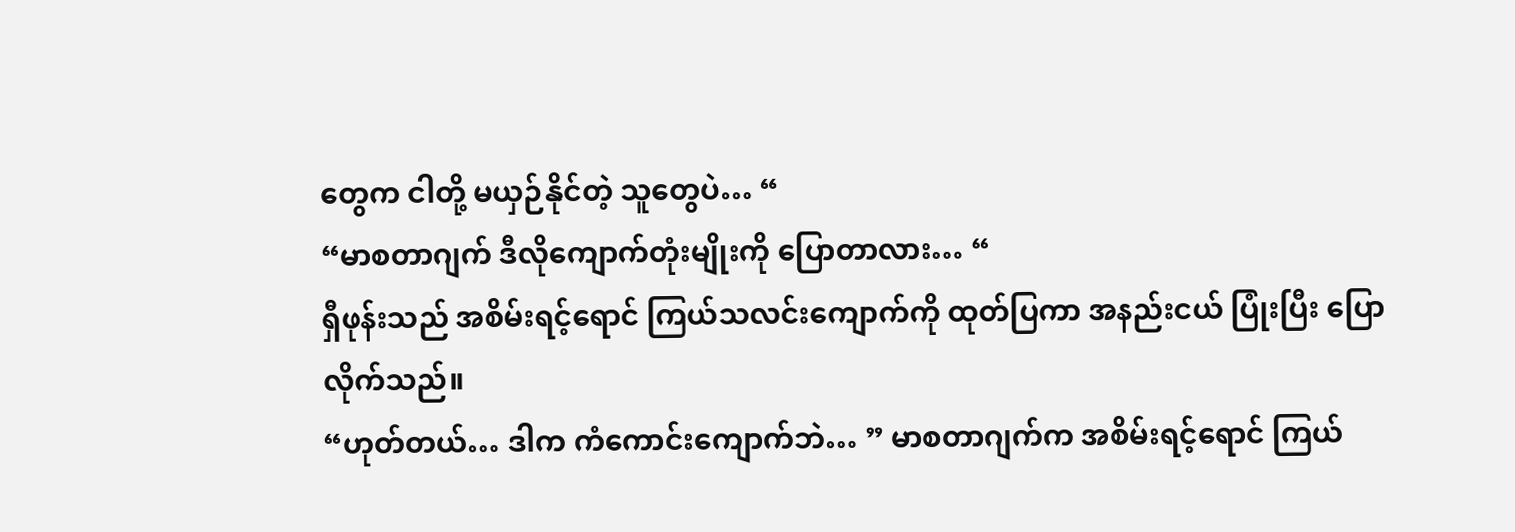တွေက ငါတို့ မယှဉ်နိုင်တဲ့ သူတွေပဲ… “
“မာစတာဂျက် ဒီလိုကျောက်တုံးမျိုးကို ပြောတာလား… “
ရှီဖုန်းသည် အစိမ်းရင့်ရောင် ကြယ်သလင်းကျောက်ကို ထုတ်ပြကာ အနည်းငယ် ပြုံးပြီး ပြောလိုက်သည်။
“ဟုတ်တယ်… ဒါက ကံကောင်းကျောက်ဘဲ… ” မာစတာဂျက်က အစိမ်းရင့်ရောင် ကြယ်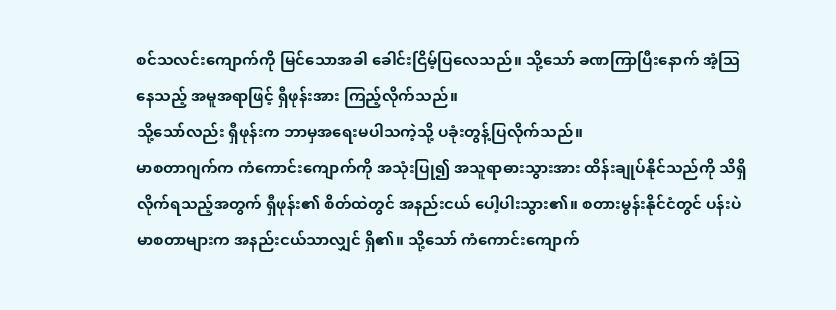စင်သလင်းကျောက်ကို မြင်သောအခါ ခေါင်းငြိမ့်ပြလေသည်။ သို့သော် ခဏကြာပြီးနောက် အံ့ဩနေသည့် အမူအရာဖြင့် ရှီဖုန်းအား ကြည့်လိုက်သည်။
သို့သော်လည်း ရှီဖုန်းက ဘာမှအရေးမပါသကဲ့သို့ ပခုံးတွန့်ပြလိုက်သည်။
မာစတာဂျက်က ကံကောင်းကျောက်ကို အသုံးပြု၍ အသူရာဓားသွားအား ထိန်းချုပ်နိုင်သည်ကို သိရှိလိုက်ရသည့်အတွက် ရှီဖုန်း၏ စိတ်ထဲတွင် အနည်းငယ် ပေါ့ပါးသွား၏။ စတားမွန်းနိုင်ငံတွင် ပန်းပဲမာစတာများက အနည်းငယ်သာလျှင် ရှိ၏။ သို့သော် ကံကောင်းကျောက်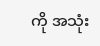ကို အသုံး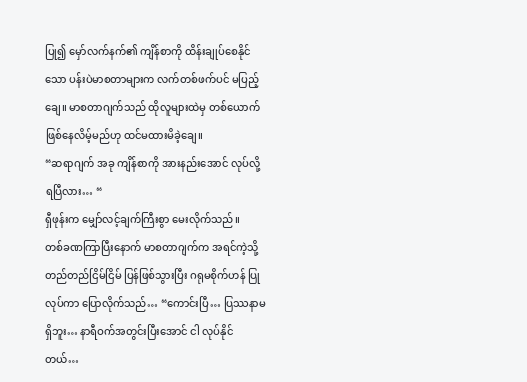ပြု၍ မှော်လက်နက်၏ ကျိန်စာကို ထိန်းချုပ်စေနိုင်သော ပန်းပဲမာစတာများက လက်တစ်ဖက်ပင် မပြည့်ချေ။ မာစတာဂျက်သည် ထိုလူများထဲမှ တစ်ယောက်ဖြစ်နေလိမ့်မည်ဟု ထင်မထားမိခဲ့ချေ။
“ဆရာဂျက် အခု ကျိန်စာကို အားနည်းအောင် လုပ်လို့ ရပြီလား… “
ရှီဖုန်းက မျှော်လင့်ချက်ကြီးစွာ မေးလိုက်သည်။
တစ်ခဏကြာပြီးနောက် မာစတာဂျက်က အရင်ကဲ့သို့ တည်တည်ငြိမ်ငြိမ် ပြန်ဖြစ်သွားပြီး ဂရုမစိုက်ဟန် ပြုလုပ်ကာ ပြောလိုက်သည်… “ကောင်းပြီ… ပြဿနာမရှိဘူး… နာရီဝက်အတွင်းပြီးအောင် ငါ လုပ်နိုင်တယ်…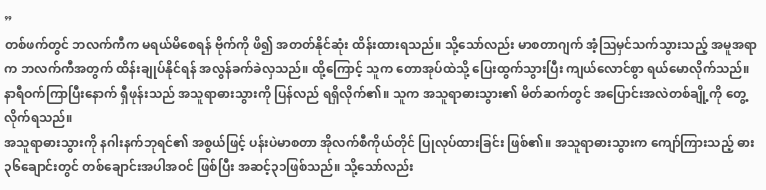”
တစ်ဖက်တွင် ဘလက်ကီက မရယ်မိစေရန် ဗိုက်ကို ဖိ၍ အတတ်နိုင်ဆုံး ထိန်းထားရသည်။ သို့သော်လည်း မာစတာဂျက် အံ့ဩမှင်သက်သွားသည့် အမူအရာက ဘလက်ကီအတွက် ထိန်းချုပ်နိုင်ရန် အလွန်ခက်ခဲလှသည်။ ထို့ကြောင့် သူက တောအုပ်ထဲသို့ ပြေးထွက်သွားပြီး ကျယ်လောင်စွာ ရယ်မောလိုက်သည်။
နာရီဝက်ကြာပြီးနောက် ရှီဖုန်းသည် အသူရာဓားသွားကို ပြန်လည် ရရှိလိုက်၏။ သူက အသူရာဓားသွား၏ မိတ်ဆက်တွင် အပြောင်းအလဲတစ်ချို့ကို တွေ့လိုက်ရသည်။
အသူရာဓားသွားကို နဂါးနက်ဘုရင်၏ အစွယ်ဖြင့် ပန်းပဲမာစတာ အိုလက်စီကိုယ်တိုင် ပြုလုပ်ထားခြင်း ဖြစ်၏။ အသူရာဓားသွားက ကျော်ကြားသည့် ဓား ၃၆ချောင်းတွင် တစ်ချောင်းအပါအဝင် ဖြစ်ပြီး အဆင့်၃၁ဖြစ်သည်။ သို့သော်လည်း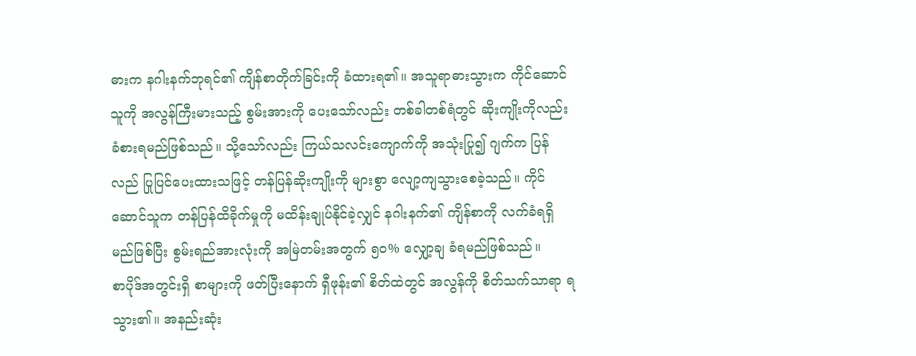ဓားက နဂါးနက်ဘုရင်၏ ကျိန်စာတိုက်ခြင်းကို ခံထားရ၏။ အသူရာဓားသွားက ကိုင်ဆောင်သူကို အလွန်ကြီးမားသည့် စွမ်းအားကို ပေးသော်လည်း တစ်ခါတစ်ရံတွင် ဆိုးကျိုးကိုလည်း ခံစားရမည်ဖြစ်သည်။ သို့သော်လည်း ကြယ်သလင်းကျောက်ကို အသုံးပြု၍ ဂျက်က ပြန်လည် ပြုပြင်ပေးထားသဖြင့် တန်ပြန်ဆိုးကျိုးကို များစွာ လျော့ကျသွားစေခဲ့သည်။ ကိုင်ဆောင်သူက တန်ပြန်ထိခိုက်မှုကို မထိန်းချုပ်နိုင်ခဲ့လျှင် နဂါးနက်၏ ကျိန်စာကို လက်ခံရရှိမည်ဖြစ်ပြီး စွမ်းရည်အားလုံးကို အမြဲတမ်းအတွက် ၅၀% လျှော့ချ ခံရမည်ဖြစ်သည်။
စာပိုဒ်အတွင်းရှိ စာများကို ဖတ်ပြီးနောက် ရှီဖုန်း၏ စိတ်ထဲတွင် အလွန်ကို စိတ်သက်သာရာ ရသွား၏။ အနည်းဆုံး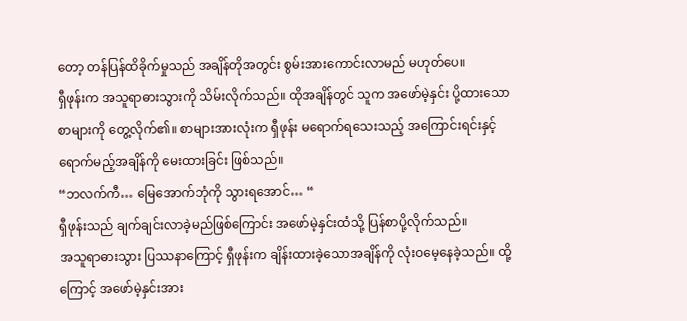တော့ တန်ပြန်ထိခိုက်မှုသည် အချိန်တိုအတွင်း စွမ်းအားကောင်းလာမည် မဟုတ်ပေ။
ရှီဖုန်းက အသူရာဓားသွားကို သိမ်းလိုက်သည်။ ထိုအချိန်တွင် သူက အဖော်မဲ့နှင်း ပို့ထားသော စာများကို တွေ့လိုက်၏။ စာများအားလုံးက ရှီဖုန်း မရောက်ရသေးသည့် အကြောင်းရင်းနှင့် ရောက်မည့်အချိန်ကို မေးထားခြင်း ဖြစ်သည်။
“ဘလက်ကီ… မြေအောက်ဘုံကို သွားရအောင်… “
ရှီဖုန်းသည် ချက်ချင်းလာခဲ့မည်ဖြစ်ကြောင်း အဖော်မဲ့နှင်းထံသို့ ပြန်စာပို့လိုက်သည်။
အသူရာဓားသွား ပြဿနာကြောင့် ရှီဖုန်းက ချိန်းထားခဲ့သောအချိန်ကို လုံးဝမေ့နေခဲ့သည်။ ထို့ကြောင့် အဖော်မဲ့နှင်းအား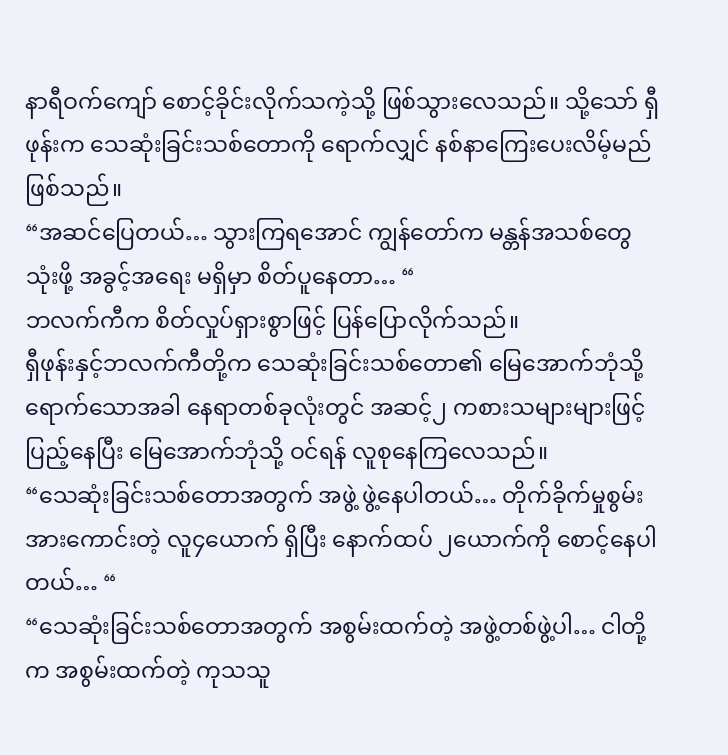နာရီဝက်ကျော် စောင့်ခိုင်းလိုက်သကဲ့သို့ ဖြစ်သွားလေသည်။ သို့သော် ရှီဖုန်းက သေဆုံးခြင်းသစ်တောကို ရောက်လျှင် နစ်နာကြေးပေးလိမ့်မည်ဖြစ်သည်။
“အဆင်ပြေတယ်… သွားကြရအောင် ကျွန်တော်က မန္တန်အသစ်တွေ သုံးဖို့ အခွင့်အရေး မရှိမှာ စိတ်ပူနေတာ… “
ဘလက်ကီက စိတ်လှုပ်ရှားစွာဖြင့် ပြန်ပြောလိုက်သည်။
ရှီဖုန်းနှင့်ဘလက်ကီတို့က သေဆုံးခြင်းသစ်တော၏ မြေအောက်ဘုံသို့ ရောက်သောအခါ နေရာတစ်ခုလုံးတွင် အဆင့်၂ ကစားသများများဖြင့် ပြည့်နေပြီး မြေအောက်ဘုံသို့ ဝင်ရန် လူစုနေကြလေသည်။
“သေဆုံးခြင်းသစ်တောအတွက် အဖွဲ့ ဖွဲ့နေပါတယ်… တိုက်ခိုက်မှုစွမ်းအားကောင်းတဲ့ လူ၄ယောက် ရှိပြီး နောက်ထပ် ၂ယောက်ကို စောင့်နေပါတယ်… “
“သေဆုံးခြင်းသစ်တောအတွက် အစွမ်းထက်တဲ့ အဖွဲ့တစ်ဖွဲ့ပါ… ငါတို့က အစွမ်းထက်တဲ့ ကုသသူ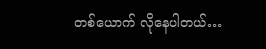တစ်ယောက် လိုနေပါတယ်…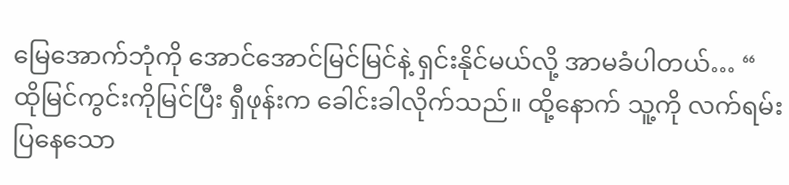မြေအောက်ဘုံကို အောင်အောင်မြင်မြင်နဲ့ ရှင်းနိုင်မယ်လို့ အာမခံပါတယ်… “
ထိုမြင်ကွင်းကိုမြင်ပြီး ရှီဖုန်းက ခေါင်းခါလိုက်သည်။ ထို့နောက် သူ့ကို လက်ရမ်းပြနေသော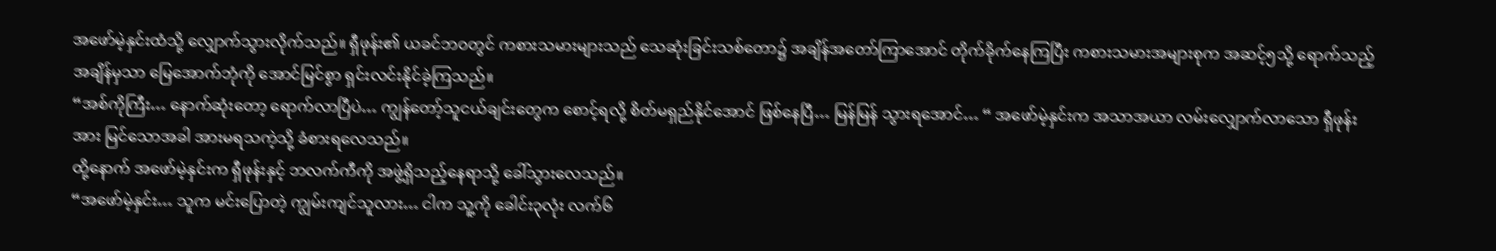အဖော်မဲ့နှင်းထံသို့ လျှောက်သွားလိုက်သည်။ ရှီဖုန်း၏ ယခင်ဘဝတွင် ကစားသမားများသည် သေဆုံးခြင်းသစ်တော၌ အချိန်အတော်ကြာအောင် တိုက်ခိုက်နေကြပြီး ကစားသမားအများစုက အဆင့်၅သို့ ရောက်သည့်အချိန်မှသာ မြေအောက်ဘုံကို အောင်မြင်စွာ ရှင်းလင်းနိုင်ခဲ့ကြသည်။
“အစ်ကိုကြီး… နောက်ဆုံးတော့ ရောက်လာပြီပဲ… ကျွန်တော့်သူငယ်ချင်းတွေက စောင့်ရလို့ စိတ်မရှည်နိုင်အောင် ဖြစ်နေပြီ… မြန်မြန် သွားရအောင်… “ အဖော်မဲ့နှင်းက အသာအယာ လမ်းလျှောက်လာသော ရှီဖုန်းအား မြင်သောအခါ အားမရသကဲ့သို့ ခံစားရလေသည်။
ထို့နောက် အဖော်မဲ့နှင်းက ရှီဖုန်းနှင့် ဘလက်ကီကို အဖွဲ့ရှိသည့်နေရာသို့ ခေါ်သွားလေသည်။
“အဖော်မဲ့နှင်း… သူက မင်းပြောတဲ့ ကျွမ်းကျင်သူလား… ငါက သူ့ကို ခေါင်း၃လုံး လက်၆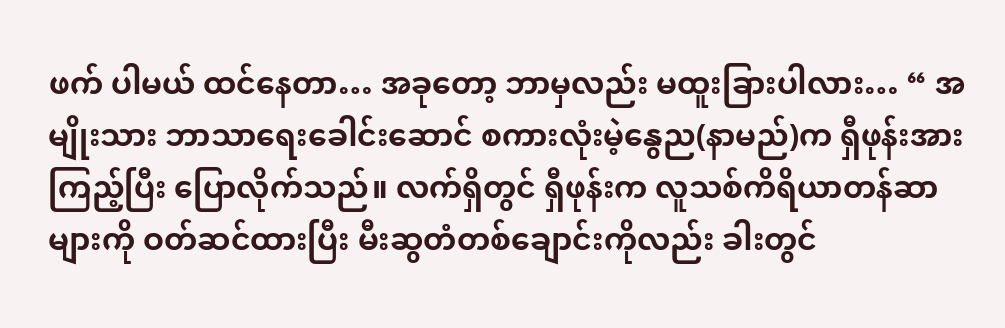ဖက် ပါမယ် ထင်နေတာ… အခုတော့ ဘာမှလည်း မထူးခြားပါလား… “ အမျိုးသား ဘာသာရေးခေါင်းဆောင် စကားလုံးမဲ့နွေည(နာမည်)က ရှီဖုန်းအား ကြည့်ပြီး ပြောလိုက်သည်။ လက်ရှိတွင် ရှီဖုန်းက လူသစ်ကိရိယာတန်ဆာများကို ဝတ်ဆင်ထားပြီး မီးဆွတံတစ်ချောင်းကိုလည်း ခါးတွင်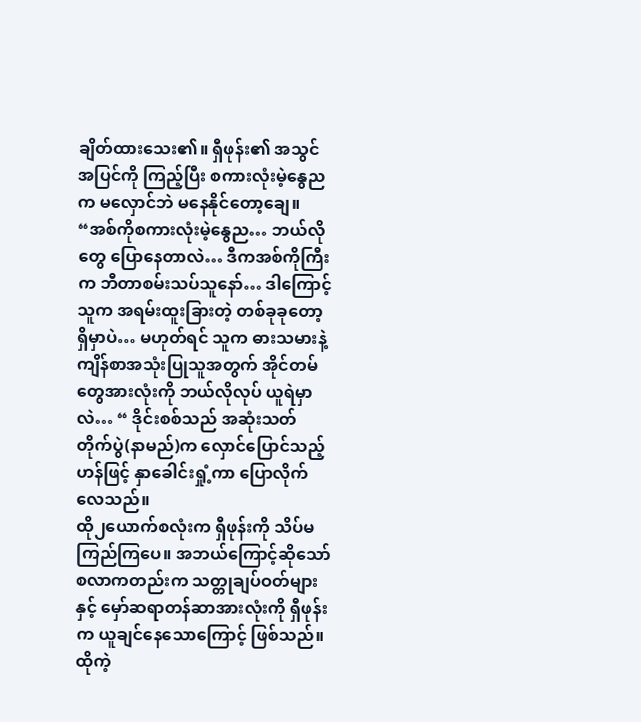ချိတ်ထားသေး၏။ ရှီဖုန်း၏ အသွင်အပြင်ကို ကြည့်ပြီး စကားလုံးမဲ့နွေညက မလှောင်ဘဲ မနေနိုင်တော့ချေ။
“အစ်ကိုစကားလုံးမဲ့နွေည… ဘယ်လိုတွေ ပြောနေတာလဲ… ဒီကအစ်ကိုကြီးက ဘီတာစမ်းသပ်သူနော်… ဒါကြောင့် သူက အရမ်းထူးခြားတဲ့ တစ်ခုခုတော့ ရှိမှာပဲ… မဟုတ်ရင် သူက ဓားသမားနဲ့ကျိန်စာအသုံးပြုသူအတွက် အိုင်တမ်တွေအားလုံးကို ဘယ်လိုလုပ် ယူရဲမှာလဲ… “ ဒိုင်းစစ်သည် အဆုံးသတ်တိုက်ပွဲ(နာမည်)က လှောင်ပြောင်သည့်ဟန်ဖြင့် နှာခေါင်းရှုံ့ကာ ပြောလိုက်လေသည်။
ထို၂ယောက်စလုံးက ရှီဖုန်းကို သိပ်မကြည်ကြပေ။ အဘယ်ကြောင့်ဆိုသော် စလာကတည်းက သတ္တုချပ်ဝတ်များနှင့် မှော်ဆရာတန်ဆာအားလုံးကို ရှီဖုန်းက ယူချင်နေသောကြောင့် ဖြစ်သည်။ ထိုကဲ့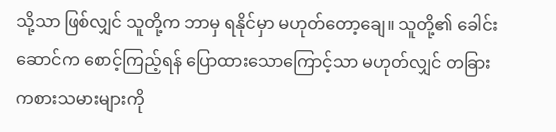သို့သာ ဖြစ်လျှင် သူတို့က ဘာမှ ရနိုင်မှာ မဟုတ်တော့ချေ။ သူတို့၏ ခေါင်းဆောင်က စောင့်ကြည့်ရန် ပြောထားသောကြောင့်သာ မဟုတ်လျှင် တခြားကစားသမားများကို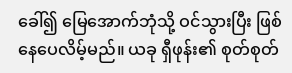ခေါ်၍ မြေအောက်ဘုံသို့ ဝင်သွားပြီး ဖြစ်နေပေလိမ့်မည်။ ယခု ရှီဖုန်း၏ စုတ်စုတ်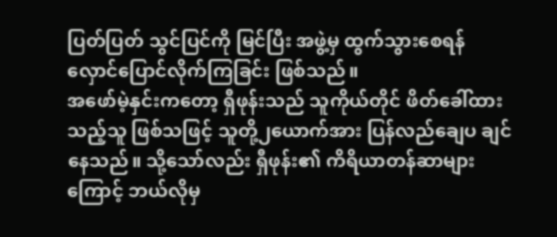ပြတ်ပြတ် သွင်ပြင်ကို မြင်ပြီး အဖွဲ့မှ ထွက်သွားစေရန် လှောင်ပြောင်လိုက်ကြခြင်း ဖြစ်သည်။
အဖော်မဲ့နှင်းကတော့ ရှီဖုန်းသည် သူကိုယ်တိုင် ဖိတ်ခေါ်ထားသည့်သူ ဖြစ်သဖြင့် သူတို့၂ယောက်အား ပြန်လည်ချေပ ချင်နေသည်။ သို့သော်လည်း ရှီဖုန်း၏ ကိရိယာတန်ဆာများကြောင့် ဘယ်လိုမှ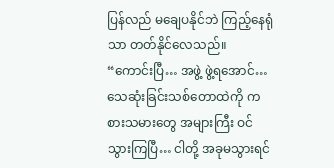ပြန်လည် မချေပနိုင်ဘဲ ကြည့်နေရုံသာ တတ်နိုင်လေသည်။
“ကောင်းပြီ… အဖွဲ့ ဖွဲ့ရအောင်… သေဆုံးခြင်းသစ်တောထဲကို ကစားသမားတွေ အများကြီး ဝင်သွားကြပြီ… ငါတို့ အခုမသွားရင်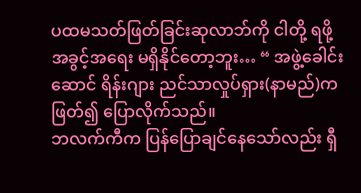ပထမသတ်ဖြတ်ခြင်းဆုလာဘ်ကို ငါတို့ ရဖို့ အခွင့်အရေး မရှိနိုင်တော့ဘူး… “ အဖွဲ့ခေါင်းဆောင် ရိန်းဂျား ညင်သာလှုပ်ရှား(နာမည်)က ဖြတ်၍ ပြောလိုက်သည်။
ဘလက်ကီက ပြန်ပြောချင်နေသော်လည်း ရှီ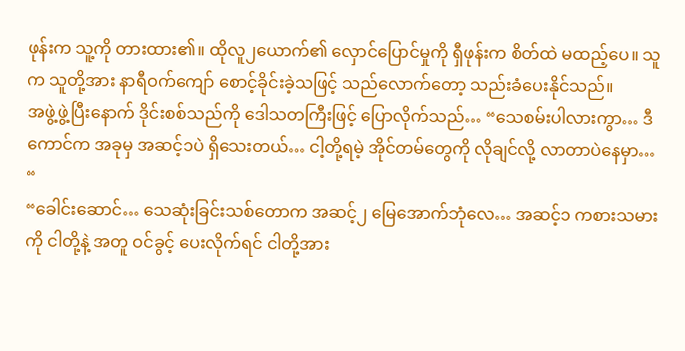ဖုန်းက သူ့ကို တားထား၏။ ထိုလူ၂ယောက်၏ လှောင်ပြောင်မှုကို ရှီဖုန်းက စိတ်ထဲ မထည့်ပေ။ သူက သူတို့အား နာရီဝက်ကျော် စောင့်ခိုင်းခဲ့သဖြင့် သည်လောက်တော့ သည်းခံပေးနိုင်သည်။
အဖွဲ့ဖွဲ့ပြီးနောက် ဒိုင်းစစ်သည်ကို ဒေါသတကြီးဖြင့် ပြောလိုက်သည်… “သေစမ်းပါလားကွာ… ဒီကောင်က အခုမှ အဆင့်၁ပဲ ရှိသေးတယ်… ငါ့တို့ရမဲ့ အိုင်တမ်တွေကို လိုချင်လို့ လာတာပဲနေမှာ… “
“ခေါင်းဆောင်… သေဆုံးခြင်းသစ်တောက အဆင့်၂ မြေအောက်ဘုံလေ… အဆင့်၁ ကစားသမားကို ငါတို့နဲ့ အတူ ဝင်ခွင့် ပေးလိုက်ရင် ငါတို့အား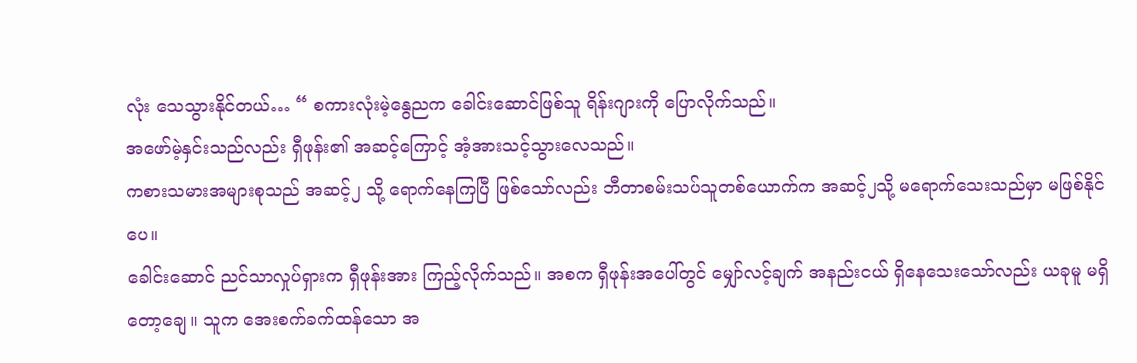လုံး သေသွားနိုင်တယ်… “ စကားလုံးမဲ့နွေညက ခေါင်းဆောင်ဖြစ်သူ ရိန်းဂျားကို ပြောလိုက်သည်။
အဖော်မဲ့နှင်းသည်လည်း ရှီဖုန်း၏ အဆင့်ကြောင့် အံ့အားသင့်သွားလေသည်။
ကစားသမားအများစုသည် အဆင့်၂ သို့ ရောက်နေကြပြီ ဖြစ်သော်လည်း ဘီတာစမ်းသပ်သူတစ်ယောက်က အဆင့်၂သို့ မရောက်သေးသည်မှာ မဖြစ်နိုင်ပေ။
ခေါင်းဆောင် ညင်သာလှုပ်ရှားက ရှီဖုန်းအား ကြည့်လိုက်သည်။ အစက ရှီဖုန်းအပေါ်တွင် မျှော်လင့်ချက် အနည်းငယ် ရှိနေသေးသော်လည်း ယခုမူ မရှိတော့ချေ။ သူက အေးစက်ခက်ထန်သော အ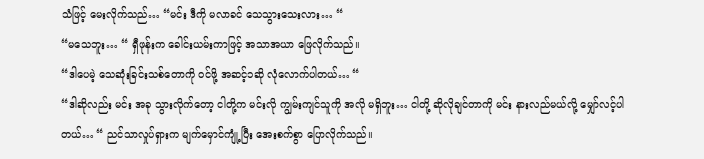သံဖြင့် မေးလိုက်သည်… “မင်း ဒီကို မလာခင် သေသွားသေးလား… “
“မသေဘူး… “ ရှီဖုန်းက ခေါင်းယမ်းကာဖြင့် အသာအယာ ဖြေလိုက်သည်။
“ဒါပေမဲ့ သေဆုံးခြင်းသစ်တောကို ဝင်ဖို့ အဆင့်၁ဆို လုံလောက်ပါတယ်… “
“ဒါဆိုလည်း မင်း အခု သွားလိုက်တော့ ငါတို့က မင်းလို ကျွမ်းကျင်သူကို အလို မရှိဘူး… ငါတို့ ဆိုလိုချင်တာကို မင်း နားလည်မယ်လို့ မျှော်လင့်ပါတယ်… “ ညင်သာလှုပ်ရှားက မျက်မှောင်ကျုံ့ပြီး အေးစက်စွာ ပြောလိုက်သည်။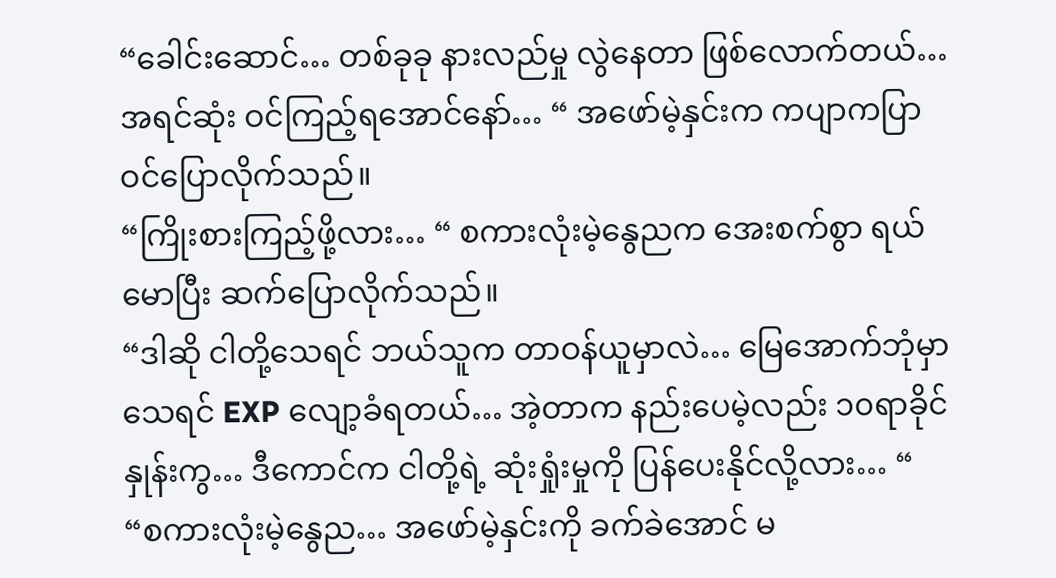“ခေါင်းဆောင်… တစ်ခုခု နားလည်မှု လွဲနေတာ ဖြစ်လောက်တယ်… အရင်ဆုံး ဝင်ကြည့်ရအောင်နော်… “ အဖော်မဲ့နှင်းက ကပျာကပြာ ဝင်ပြောလိုက်သည်။
“ကြိုးစားကြည့်ဖို့လား… “ စကားလုံးမဲ့နွေညက အေးစက်စွာ ရယ်မောပြီး ဆက်ပြောလိုက်သည်။
“ဒါဆို ငါတို့သေရင် ဘယ်သူက တာဝန်ယူမှာလဲ… မြေအောက်ဘုံမှာ သေရင် EXP လျော့ခံရတယ်… အဲ့တာက နည်းပေမဲ့လည်း ၁၀ရာခိုင်နှုန်းကွ… ဒီကောင်က ငါတို့ရဲ့ ဆုံးရှုံးမှုကို ပြန်ပေးနိုင်လို့လား… “
“စကားလုံးမဲ့နွေည… အဖော်မဲ့နှင်းကို ခက်ခဲအောင် မ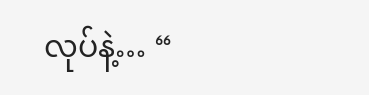လုပ်နဲ့… “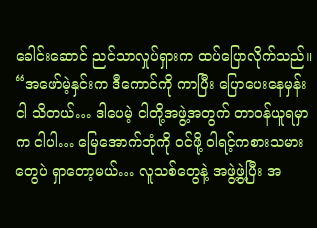ခေါင်းဆောင် ညင်သာလှုပ်ရှားက ထပ်ပြောလိုက်သည်။
“အဖော်မဲ့နှင်းက ဒီကောင်ကို ကာပြီး ပြောပေးနေမှန်း ငါ သိတယ်… ဒါပေမဲ့ ငါတို့အဖွဲ့အတွက် တာဝန်ယူရမှာက ငါပါ… မြေအောက်ဘုံကို ဝင်ဖို့ ဝါရင့်ကစားသမားတွေပဲ ရှာတော့မယ်… လူသစ်တွေနဲ့ အဖွဲ့ဖွဲ့ပြီး အ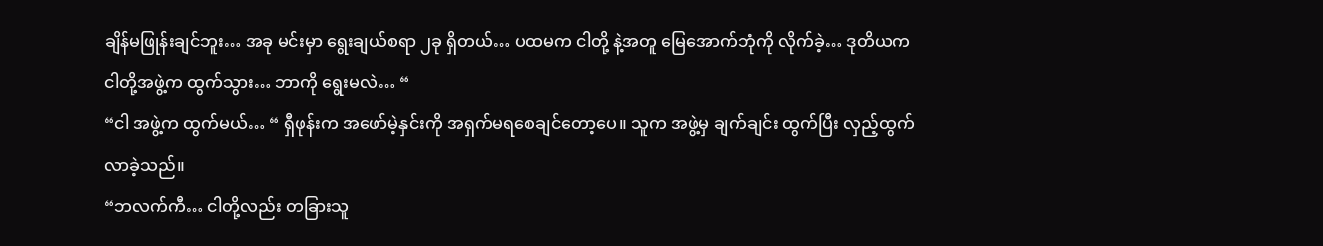ချိန်မဖြုန်းချင်ဘူး… အခု မင်းမှာ ရွေးချယ်စရာ ၂ခု ရှိတယ်… ပထမက ငါတို့ နဲ့အတူ မြေအောက်ဘုံကို လိုက်ခဲ့… ဒုတိယက ငါတို့အဖွဲ့က ထွက်သွား… ဘာကို ရွေးမလဲ… “
“ငါ အဖွဲ့က ထွက်မယ်… “ ရှီဖုန်းက အဖော်မဲ့နှင်းကို အရှက်မရစေချင်တော့ပေ။ သူက အဖွဲ့မှ ချက်ချင်း ထွက်ပြီး လှည့်ထွက်လာခဲ့သည်။
“ဘလက်ကီ… ငါတို့လည်း တခြားသူ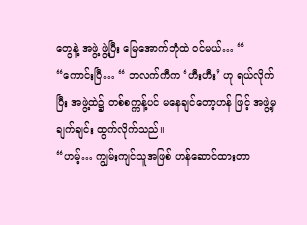တွေနဲ့ အဖွဲ့ ဖွဲ့ပြီး မြေအောက်ဘုံထဲ ဝင်မယ်… “
“ကောင်းပြီ… “ ဘလက်ကီက ‘ဟီးဟီး’ ဟု ရယ်လိုက်ပြီး အဖွဲ့ထဲ၌ တစ်စက္ကန့်ပင် မနေချင်တော့ဟန် ဖြင့် အဖွဲ့မှ ချက်ချင်း ထွက်လိုက်သည်။
“ဟမ့်… ကျွမ်းကျင်သူအဖြစ် ဟန်ဆောင်ထားတာ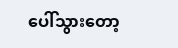ပေါ်သွားတော့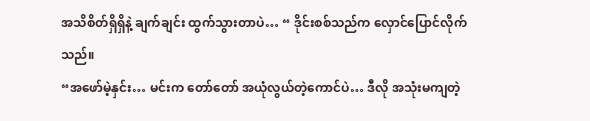အသိစိတ်ရှိရှိနဲ့ ချက်ချင်း ထွက်သွားတာပဲ… “ ဒိုင်းစစ်သည်က လှောင်ပြောင်လိုက်သည်။
“အဖော်မဲ့နှင်း… မင်းက တော်တော် အယုံလွယ်တဲ့ကောင်ပဲ… ဒီလို အသုံးမကျတဲ့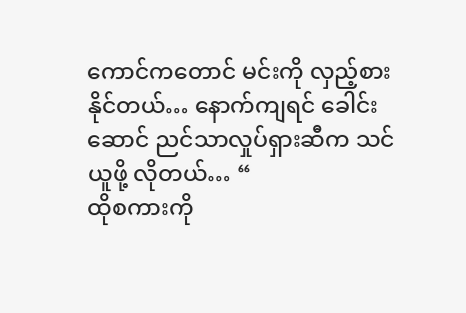ကောင်ကတောင် မင်းကို လှည့်စားနိုင်တယ်… နောက်ကျရင် ခေါင်းဆောင် ညင်သာလှုပ်ရှားဆီက သင်ယူဖို့ လိုတယ်… “
ထိုစကားကို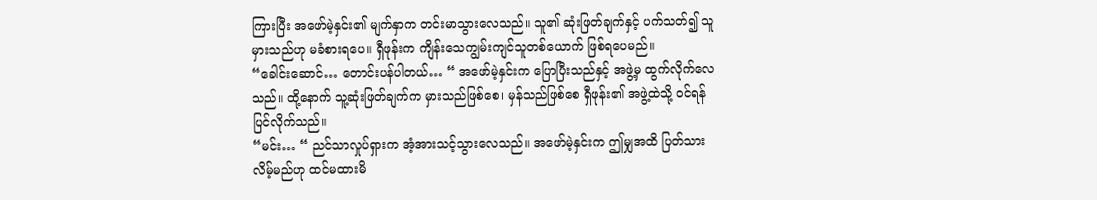ကြားပြီး အဖော်မဲ့နှင်း၏ မျက်နှာက တင်းမာသွားလေသည်။ သူ၏ ဆုံးဖြတ်ချက်နှင့် ပက်သတ်၍ သူမှားသည်ဟု မခံစားရပေ။ ရှီဖုန်းက ကျိန်းသေကျွမ်းကျင်သူတစ်ယောက် ဖြစ်ရပေမည်။
“ခေါင်းဆောင်… တောင်းပန်ပါတယ်… “ အဖော်မဲ့နှင်းက ပြောပြီးသည်နှင့် အဖွဲ့မှ ထွက်လိုက်လေသည်။ ထို့နောက် သူ့ဆုံးဖြတ်ချက်က မှားသည်ဖြစ်စေ၊ မှန်သည်ဖြစ်စေ ရှီဖုန်း၏ အဖွဲ့ထဲသို့ ဝင်ရန် ပြင်လိုက်သည်။
“မင်း… “ ညင်သာလှုပ်ရှားက အံ့အားသင့်သွားလေသည်။ အဖော်မဲ့နှင်းက ဤမျှအထိ ပြတ်သားလိမ့်မည်ဟု ထင်မထားမိ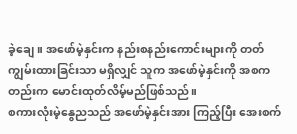ခဲ့ချေ။ အဖော်မဲ့နှင်းက နည်းစနည်းကောင်းများကို တတ်ကျွမ်းထားခြင်းသာ မရှိလျှင် သူက အဖော်မဲ့နှင်းကို အစကတည်းက မောင်းထုတ်လိမ့်မည်ဖြစ်သည်။
စကားလုံးမဲ့နွေညသည် အဖော်မဲ့နှင်းအား ကြည့်ပြီး အေးစက်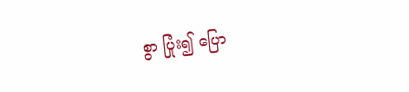စွာ ပြုံး၍ ပြော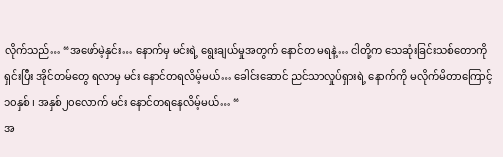လိုက်သည်… “အဖော်မဲ့နှင်း… နောက်မှ မင်းရဲ့ ရွေးချယ်မှုအတွက် နောင်တ မရနဲ့… ငါတို့က သေဆုံးခြင်းသစ်တောကို ရှင်းပြီး အိုင်တမ်တွေ ရလာမှ မင်း နောင်တရလိမ့်မယ်… ခေါင်းဆောင် ညင်သာလှုပ်ရှားရဲ့ နောက်ကို မလိုက်မိတာကြောင့် ၁၀နှစ် ၊ အနှစ်၂၀လောက် မင်း နောင်တရနေလိမ့်မယ်… “
အ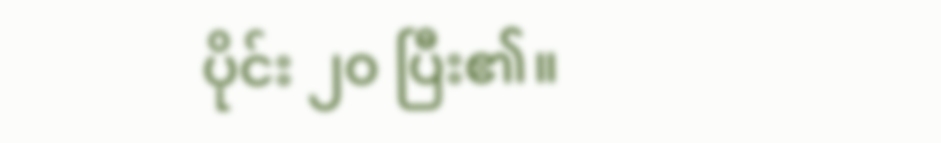ပိုင်း ၂၀ ပြီး၏။